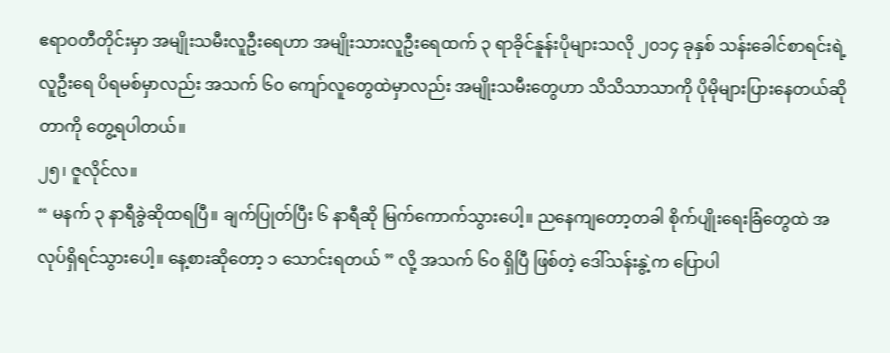ဧရာဝတီတိုင်းမှာ အမျိုးသမီးလူဦးရေဟာ အမျိုးသားလူဦးရေထက် ၃ ရာခိုင်နူန်းပိုများသလို ၂၀၁၄ ခုနှစ် သန်းခေါင်စာရင်းရဲ့ လူဦးရေ ပိရမစ်မှာလည်း အသက် ၆၀ ကျော်လူတွေထဲမှာလည်း အမျိုးသမီးတွေဟာ သိသိသာသာကို ပိုမိုများပြားနေတယ်ဆိုတာကို တွေ့ရပါတယ်။
၂၅၊ ဇူလိုင်လ။
“ မနက် ၃ နာရီခွဲဆိုထရပြီ။ ချက်ပြုတ်ပြီး ၆ နာရီဆို မြက်ကောက်သွားပေါ့။ ညနေကျတော့တခါ စိုက်ပျိုးရေးခြံတွေထဲ အလုပ်ရှိရင်သွားပေါ့။ နေ့စားဆိုတော့ ၁ သောင်းရတယ် ” လို့ အသက် ၆၀ ရှိပြီ ဖြစ်တဲ့ ဒေါ်သန်းနွဲ့က ပြောပါ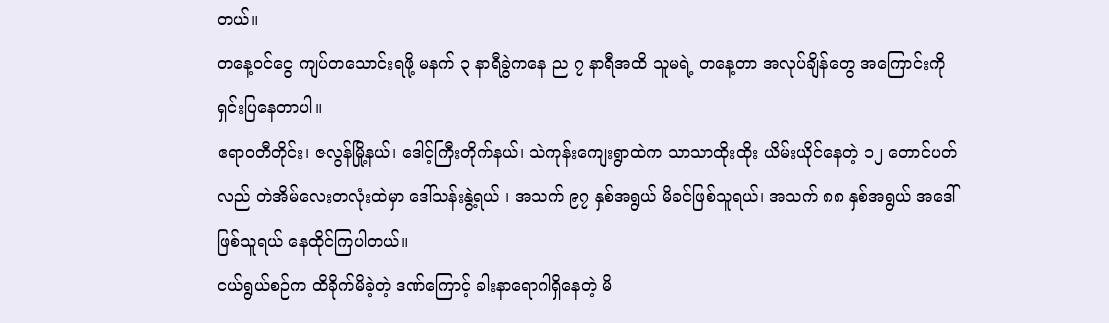တယ်။
တနေ့ဝင်ငွေ ကျပ်တသောင်းရဖို့ မနက် ၃ နာရီခွဲကနေ ည ၇ နာရီအထိ သူမရဲ့ တနေ့တာ အလုပ်ချိန်တွေ အကြောင်းကို ရှင်းပြနေတာပါ။
ဧရာဝတီတိုင်း၊ ဇလွန်မြို့နယ်၊ ဒေါင့်ကြီးတိုက်နယ်၊ သဲကုန်းကျေးရွာထဲက သာသာထိုးထိုး ယိမ်းယိုင်နေတဲ့ ၁၂ တောင်ပတ်လည် တဲအိမ်လေးတလုံးထဲမှာ ဒေါ်သန်းနွဲ့ရယ် ၊ အသက် ၉၇ နှစ်အရွယ် မိခင်ဖြစ်သူရယ်၊ အသက် ၈၈ နှစ်အရွယ် အဒေါ်ဖြစ်သူရယ် နေထိုင်ကြပါတယ်။
ငယ်ရွယ်စဉ်က ထိခိုက်မိခဲ့တဲ့ ဒဏ်ကြောင့် ခါးနာရောဂါရှိနေတဲ့ မိ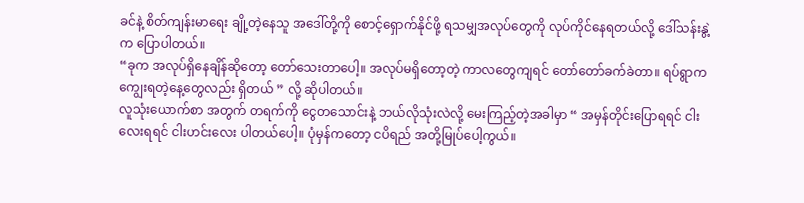ခင်နဲ့ စိတ်ကျန်းမာရေး ချို့တဲ့နေသူ အဒေါ်တို့ကို စောင့်ရှောက်နိုင်ဖို့ ရသမျှအလုပ်တွေကို လုပ်ကိုင်နေရတယ်လို့ ဒေါ်သန်းနွဲ့က ပြောပါတယ်။
“ခုက အလုပ်ရှိနေချိန်ဆိုတော့ တော်သေးတာပေါ့။ အလုပ်မရှိတော့တဲ့ ကာလတွေကျရင် တော်တော်ခက်ခဲတာ။ ရပ်ရွာက ကျွေးရတဲ့နေ့တွေလည်း ရှိတယ် ” လို့ ဆိုပါတယ်။
လူသုံးယောက်စာ အတွက် တရက်ကို ငွေတသောင်းနဲ့ ဘယ်လိုသုံးလဲလို့ မေးကြည့်တဲ့အခါမှာ “ အမှန်တိုင်းပြောရရင် ငါးလေးရရင် ငါးဟင်းလေး ပါတယ်ပေါ့။ ပုံမှန်ကတော့ ငပိရည် အတို့မြုပ်ပေါ့ကွယ်။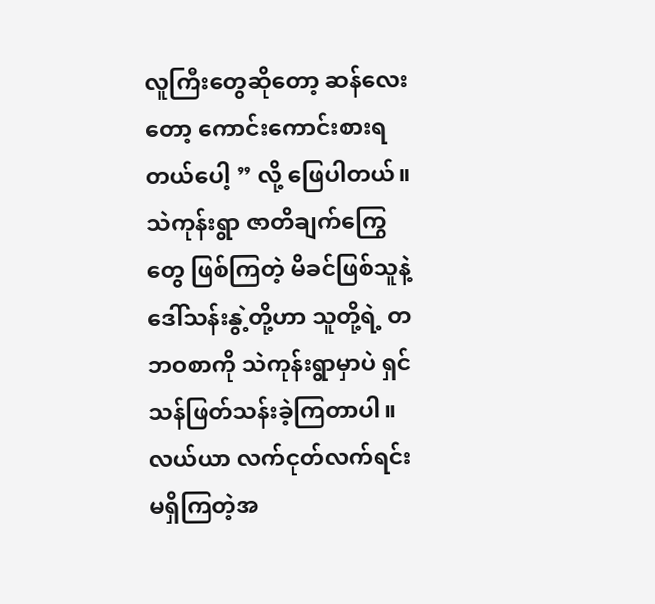လူကြီးတွေဆိုတော့ ဆန်လေးတော့ ကောင်းကောင်းစားရတယ်ပေါ့ ” လို့ ဖြေပါတယ်။
သဲကုန်းရွာ ဇာတိချက်ကြွေတွေ ဖြစ်ကြတဲ့ မိခင်ဖြစ်သူနဲ့ ဒေါ်သန်းနွဲ့တို့ဟာ သူတို့ရဲ့ တဘဝစာကို သဲကုန်းရွာမှာပဲ ရှင်သန်ဖြတ်သန်းခဲ့ကြတာပါ။လယ်ယာ လက်ငုတ်လက်ရင်း မရှိကြတဲ့အ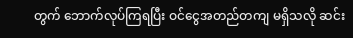တွက် ဘောက်လုပ်ကြရပြီး ဝင်ငွေအတည်တကျ မရှိသလို ဆင်း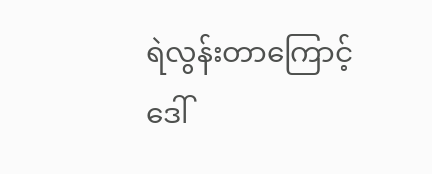ရဲလွန်းတာကြောင့် ဒေါ်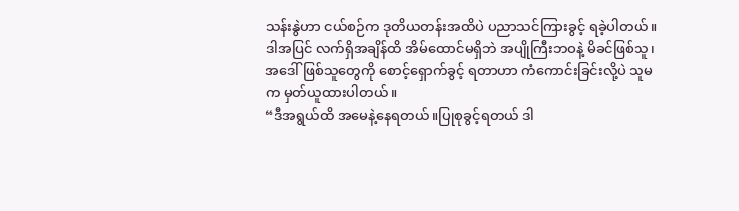သန်းနွဲဟာ ငယ်စဉ်က ဒုတိယတန်းအထိပဲ ပညာသင်ကြားခွင့် ရခဲ့ပါတယ်။
ဒါအပြင် လက်ရှိအချိန်ထိ အိမ်ထောင်မရှိဘဲ အပျိုကြီးဘဝနဲ့ မိခင်ဖြစ်သူ၊ အဒေါ်ဖြစ်သူတွေကို စောင့်ရှောက်ခွင့် ရတာဟာ ကံကောင်းခြင်းလို့ပဲ သူမက မှတ်ယူထားပါတယ်။
“ဒီအရွယ်ထိ အမေနဲ့နေရတယ်။ပြုစုခွင့်ရတယ် ဒါ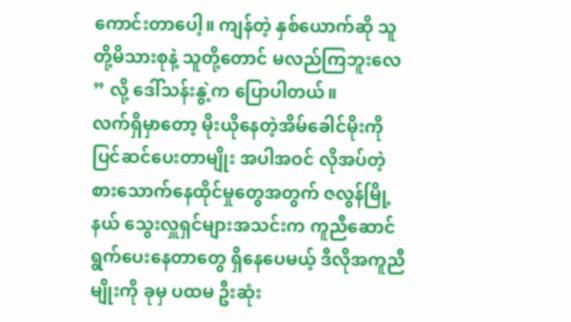ကောင်းတာပေါ့။ ကျန်တဲ့ နှစ်ယောက်ဆို သူတို့မိသားစုနဲ့ သူတို့တောင် မလည်ကြဘူးလေ ” လို့ ဒေါ်သန်းနွဲ့က ပြောပါတယ်။
လက်ရှိမှာတော့ မိုးယိုနေတဲ့အိမ်ခေါင်မိုးကို ပြင်ဆင်ပေးတာမျိုး အပါအဝင် လိုအပ်တဲ့ စားသောက်နေထိုင်မှုတွေအတွက် ဇလွန်မြို့နယ် သွေးလှူရှင်များအသင်းက ကူညီဆောင်ရွက်ပေးနေတာတွေ ရှိနေပေမယ့် ဒီလိုအကူညီမျိုးကို ခုမှ ပထမ ဦးဆုံး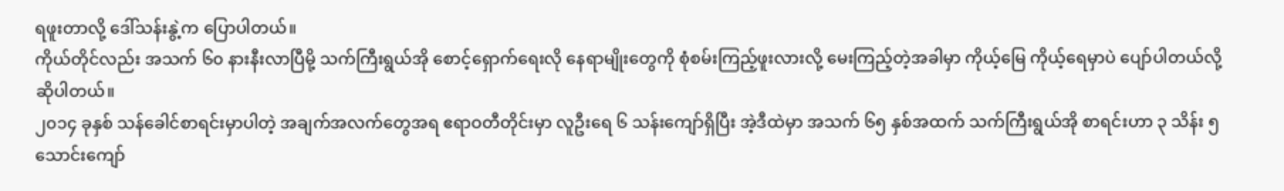ရဖူးတာလို့ ဒေါ်သန်းနွဲ့က ပြောပါတယ်။
ကိုယ်တိုင်လည်း အသက် ၆၀ နားနီးလာပြီမို့ သက်ကြီးရွယ်အို စောင့်ရှောက်ရေးလို နေရာမျိုးတွေကို စုံစမ်းကြည့်ဖူးလားလို့ မေးကြည့်တဲ့အခါမှာ ကိုယ့်မြေ ကိုယ့်ရေမှာပဲ ပျော်ပါတယ်လို့ ဆိုပါတယ်။
၂၀၁၄ ခုနှစ် သန်ခေါင်စာရင်းမှာပါတဲ့ အချက်အလက်တွေအရ ဧရာဝတီတိုင်းမှာ လူဦးရေ ၆ သန်းကျော်ရှိပြီး အဲ့ဒီထဲမှာ အသက် ၆၅ နှစ်အထက် သက်ကြီးရွယ်အို စာရင်းဟာ ၃ သိန်း ၅ သောင်းကျော်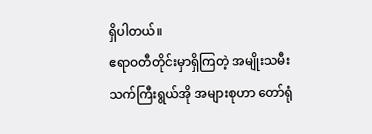ရှိပါတယ်။
ဧရာဝတီတိုင်းမှာရှိကြတဲ့ အမျိုးသမီး သက်ကြီးရွယ်အို အများစုဟာ တော်ရုံ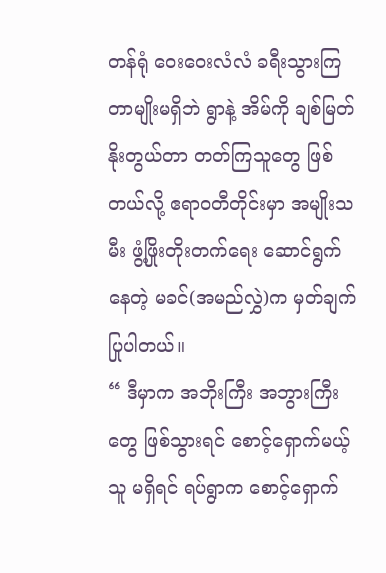တန်ရုံ ဝေးဝေးလံလံ ခရီးသွားကြတာမျိုးမရှိဘဲ ရွာနဲ့ အိမ်ကို ချစ်မြတ်နိုးတွယ်တာ တတ်ကြသူတွေ ဖြစ်တယ်လို့ ဧရာဝတီတိုင်းမှာ အမျိုးသမီး ဖွံ့ဖြိုးတိုးတက်ရေး ဆောင်ရွက်နေတဲ့ မခင်(အမည်လွှဲ)က မှတ်ချက်ပြုပါတယ်။
“ ဒီမှာက အဘိုးကြီး အဘွားကြီးတွေ ဖြစ်သွားရင် စောင့်ရှောက်မယ့်သူ မရှိရင် ရပ်ရွာက စောင့်ရှောက်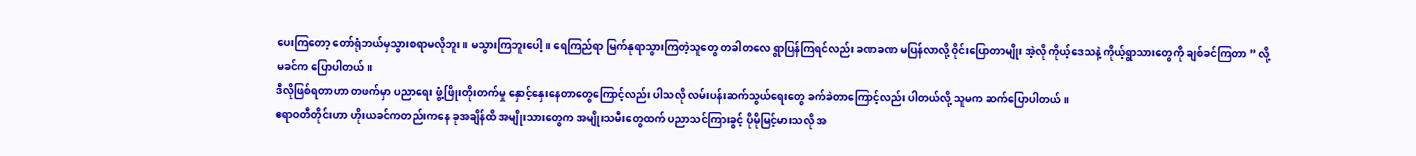ပေးကြတော့ တော်ရုံဘယ်မှသွားစရာမလိုဘူး။ မသွားကြဘူးပေါ့။ ရေကြည်ရာ မြက်နုရာသွားကြတဲ့သူတွေ တခါတလေ ရွာပြန်ကြရင်လည်း ခဏခဏ မပြန်လာလို့ ဝိုင်းပြောတာမျိုး အဲ့လို ကိုယ့်ဒေသနဲ့ ကိုယ့်ရွာသားတွေကို ချစ်ခင်ကြတာ ” လို့ မခင်က ပြောပါတယ်။
ဒီလိုဖြစ်ရတာဟာ တဖက်မှာ ပညာရေး ဖွံ့ဖြိုးတိုးတက်မှု နှောင့်နှေးနေတာတွေကြောင့်လည်း ပါသလို လမ်းပန်းဆက်သွယ်ရေးတွေ ခက်ခဲတာကြောင့်လည်း ပါတယ်လို့ သူမက ဆက်ပြောပါတယ်။
ဧရာဝတီတိုင်းဟာ ဟိုးယခင်ကတည်းကနေ ခုအချိန်ထိ အမျိုးသားတွေက အမျိုးသမီးတွေထက် ပညာသင်ကြားခွင့် ပိုမိုမြင့်မားသလို အ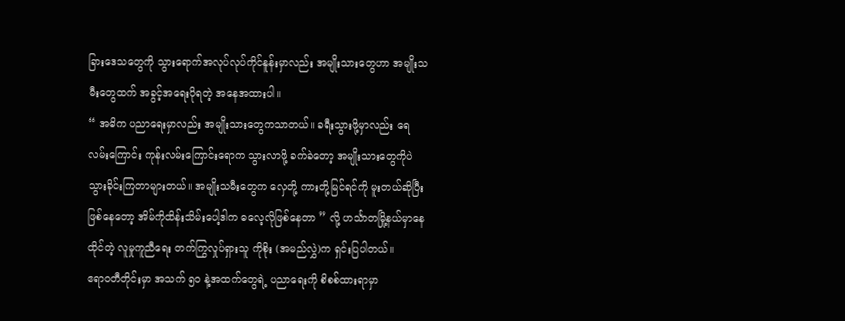ခြားဒေသတွေကို သွားရောက်အလုပ်လုပ်ကိုင်နူန်းမှာလည်း အမျိုးသားတွေဟာ အမျိုးသမီးတွေထက် အခွင့်အရေးပိုရတဲ့ အနေအထားပါ။
“ အဓိက ပညာရေးမှာလည်း အမျိုးသားတွေကသာတယ်။ ခရီးသွားဖို့မှာလည်း ရေလမ်းကြောင်း ကုန်းလမ်းကြောင်းရောက သွားလာဖို့ ခက်ခဲတော့ အမျိုးသားတွေကိုပဲ သွားခိုင်းကြတာများတယ်။ အမျိုးသမီးတွေက လှေတို့ ကားတို့မြင်ရင်ကို မူးတယ်ဆိုပြီးဖြစ်နေတော့ အိမ်ကိုထိန်းသိမ်းပေါ့ဒါက ဓလေ့လိုဖြစ်နေတာ ” လို့ ဟင်္သာတမြို့နယ်မှာနေထိုင်တဲ့ လူမှုကူညီရေး တက်ကြွလှုပ်ရှားသူ ကိုစိုး (အမည်လွှဲ)က ရှင်းပြပါတယ်။
ဧရာဝတီတိုင်းမှာ အသက် ၅၀ နဲ့အထက်တွေရဲ့ ပညာရေးကို စိစစ်ထားရာမှာ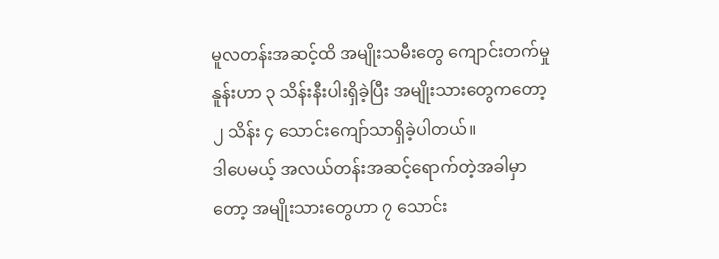မူလတန်းအဆင့်ထိ အမျိုးသမီးတွေ ကျောင်းတက်မှုနူန်းဟာ ၃ သိန်းနီးပါးရှိခဲ့ပြီး အမျိုးသားတွေကတော့ ၂ သိန်း ၄ သောင်းကျော်သာရှိခဲ့ပါတယ်။
ဒါပေမယ့် အလယ်တန်းအဆင့်ရောက်တဲ့အခါမှာတော့ အမျိုးသားတွေဟာ ၇ သောင်း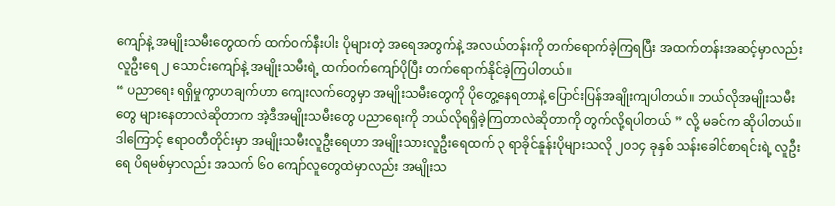ကျော်နဲ့ အမျိုးသမီးတွေထက် ထက်ဝက်နီးပါး ပိုများတဲ့ အရေအတွက်နဲ့ အလယ်တန်းကို တက်ရောက်ခဲ့ကြရပြီး အထက်တန်းအဆင့်မှာလည်း လူဦးရေ ၂ သောင်းကျော်နဲ့ အမျိုးသမီးရဲ့ ထက်ဝက်ကျော်ပိုပြီး တက်ရောက်နိုင်ခဲ့ကြပါတယ်။
“ ပညာရေး ရရှိမှုကွာဟချက်ဟာ ကျေးလက်တွေမှာ အမျိုးသမီးတွေကို ပိုတွေ့နေရတာနဲ့ ပြောင်းပြန်အချိုးကျပါတယ်။ ဘယ်လိုအမျိုးသမီးတွေ များနေတာလဲဆိုတာက အဲ့ဒီအမျိုးသမီးတွေ ပညာရေးကို ဘယ်လိုရရှိခဲ့ကြတာလဲဆိုတာကို တွက်လို့ရပါတယ် ” လို့ မခင်က ဆိုပါတယ်။
ဒါကြောင့် ဧရာဝတီတိုင်းမှာ အမျိုးသမီးလူဦးရေဟာ အမျိုးသားလူဦးရေထက် ၃ ရာခိုင်နူန်းပိုများသလို ၂၀၁၄ ခုနှစ် သန်းခေါင်စာရင်းရဲ့ လူဦးရေ ပိရမစ်မှာလည်း အသက် ၆၀ ကျော်လူတွေထဲမှာလည်း အမျိုးသ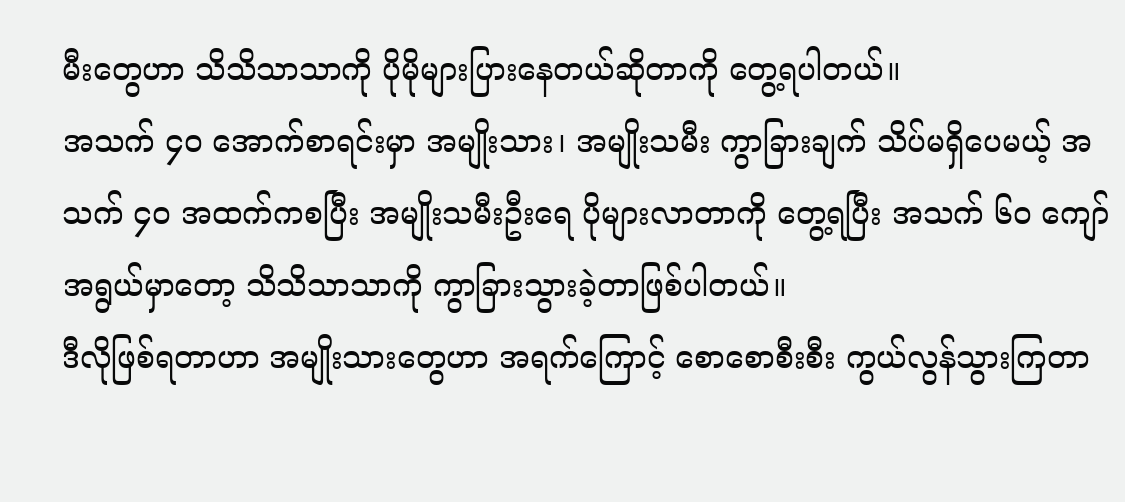မီးတွေဟာ သိသိသာသာကို ပိုမိုများပြားနေတယ်ဆိုတာကို တွေ့ရပါတယ်။
အသက် ၄၀ အောက်စာရင်းမှာ အမျိုးသား၊ အမျိုးသမီး ကွာခြားချက် သိပ်မရှိပေမယ့် အသက် ၄၀ အထက်ကစပြီး အမျိုးသမီးဦးရေ ပိုများလာတာကို တွေ့ရပြီး အသက် ၆၀ ကျော်အရွယ်မှာတော့ သိသိသာသာကို ကွာခြားသွားခဲ့တာဖြစ်ပါတယ်။
ဒီလိုဖြစ်ရတာဟာ အမျိုးသားတွေဟာ အရက်ကြောင့် စောစောစီးစီး ကွယ်လွန်သွားကြတာ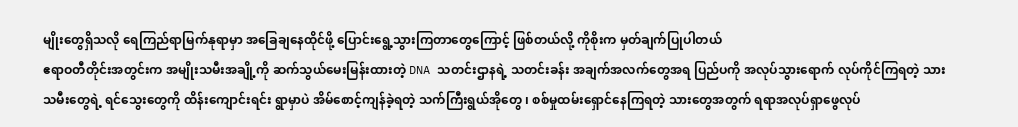မျိုးတွေရှိသလို ရေကြည်ရာမြက်နုရာမှာ အခြေချနေထိုင်ဖို့ ပြောင်းရွေ့သွားကြတာတွေကြောင့် ဖြစ်တယ်လို့ ကိုစိုးက မှတ်ချက်ပြုပါတယ်
ဧရာဝတီတိုင်းအတွင်းက အမျိုးသမီးအချို့ကို ဆက်သွယ်မေးမြန်းထားတဲ့ DNA သတင်းဌာနရဲ့ သတင်းခန်း အချက်အလက်တွေအရ ပြည်ပကို အလုပ်သွားရောက် လုပ်ကိုင်ကြရတဲ့ သားသမီးတွေရဲ့ ရင်သွေးတွေကို ထိန်းကျောင်းရင်း ရွာမှာပဲ အိမ်စောင့်ကျန်ခဲ့ရတဲ့ သက်ကြီးရွယ်အိုတွေ ၊ စစ်မှုထမ်းရှောင်နေကြရတဲ့ သားတွေအတွက် ရရာအလုပ်ရှာဖွေလုပ်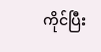ကိုင်ပြီး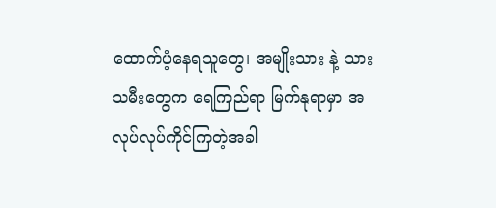ထောက်ပံ့နေရသူတွေ၊ အမျိုးသား နဲ့ သားသမီးတွေက ရေကြည်ရာ မြက်နုရာမှာ အလုပ်လုပ်ကိုင်ကြတဲ့အခါ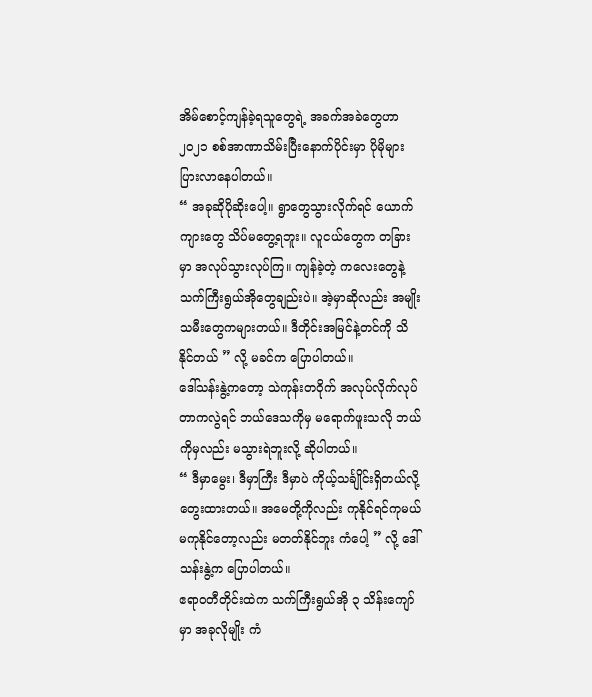အိမ်စောင့်ကျန်ခဲ့ရသူတွေရဲ့ အခက်အခဲတွေဟာ ၂၀၂၁ စစ်အာဏာသိမ်းပြီးနောက်ပိုင်းမှာ ပိုမိုများပြားလာနေပါတယ်။
“ အခုဆိုပိုဆိုးပေါ့။ ရွာတွေသွားလိုက်ရင် ယောက်ကျားတွေ သိပ်မတွေ့ရဘူး။ လူငယ်တွေက တခြားမှာ အလုပ်သွားလုပ်ကြ။ ကျန်ခဲ့တဲ့ ကလေးတွေနဲ့ သက်ကြီးရွယ်အိုတွေချည်းပဲ။ အဲ့မှာဆိုလည်း အမျိုးသမီးတွေကများတယ်။ ဒီတိုင်းအမြင်နဲ့တင်ကို သိနိုင်တယ် ” လို့ မခင်က ပြောပါတယ်။
ဒေါ်သန်းနွဲ့ကတော့ သဲကုန်းတဝိုက် အလုပ်လိုက်လုပ်တာကလွဲရင် ဘယ်ဒေသကိုမှ မရောက်ဖူးသလို ဘယ်ကိုမှလည်း မသွားရဲဘူးလို့ ဆိုပါတယ်။
“ ဒီမှာမွေး၊ ဒီမှာကြီး ဒီမှာပဲ ကိုယ့်သင်္ချိုင်းရှိတယ်လို့ တွေးထားတယ်။ အမေတို့ကိုလည်း ကုနိုင်ရင်ကုမယ် မကုနိုင်တော့လည်း မတတ်နိုင်ဘူး ကံပေါ့ ” လို့ ဒေါ်သန်းနွဲ့က ပြောပါတယ်။
ဧရာဝတီတိုင်းထဲက သက်ကြီးရွယ်အို ၃ သိန်းကျော်မှာ အခုလိုမျိုး ကံ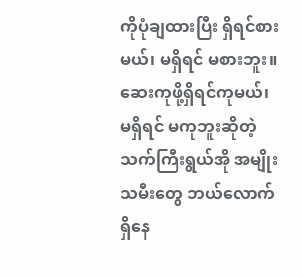ကိုပုံချထားပြီး ရှိရင်စားမယ်၊ မရှိရင် မစားဘူး။ ဆေးကုဖို့ရှိရင်ကုမယ်၊ မရှိရင် မကုဘူးဆိုတဲ့ သက်ကြီးရွယ်အို အမျိုးသမီးတွေ ဘယ်လောက်ရှိနေ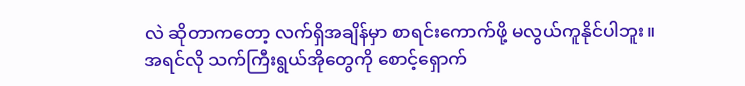လဲ ဆိုတာကတော့ လက်ရှိအချိန်မှာ စာရင်းကောက်ဖို့ မလွယ်ကူနိုင်ပါဘူး။
အရင်လို သက်ကြီးရွယ်အိုတွေကို စောင့်ရှောက်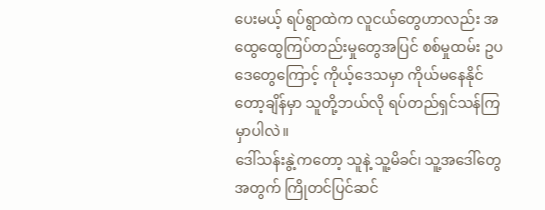ပေးမယ့် ရပ်ရွာထဲက လူငယ်တွေဟာလည်း အထွေထွေကြပ်တည်းမှုတွေအပြင် စစ်မှုထမ်း ဥပဒေတွေကြောင့် ကိုယ့်ဒေသမှာ ကိုယ်မနေနိုင်တော့ချိန်မှာ သူတို့ဘယ်လို ရပ်တည်ရှင်သန်ကြမှာပါလဲ။
ဒေါ်သန်းနွဲ့ကတော့ သူနဲ့ သူ့မိခင်၊ သူ့အဒေါ်တွေအတွက် ကြိုတင်ပြင်ဆင်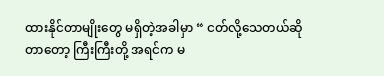ထားနိုင်တာမျိုးတွေ မရှိတဲ့အခါမှာ “ ငတ်လို့သေတယ်ဆိုတာတော့ ကြီးကြီးတို့ အရင်က မ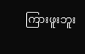ကြားဖူးဘူး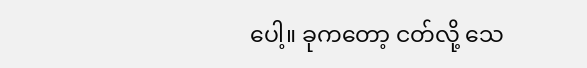ပေါ့။ ခုကတော့ ငတ်လို့ သေ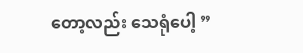တော့လည်း သေရုံပေါ့ ”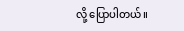လို့ ပြောပါတယ်။